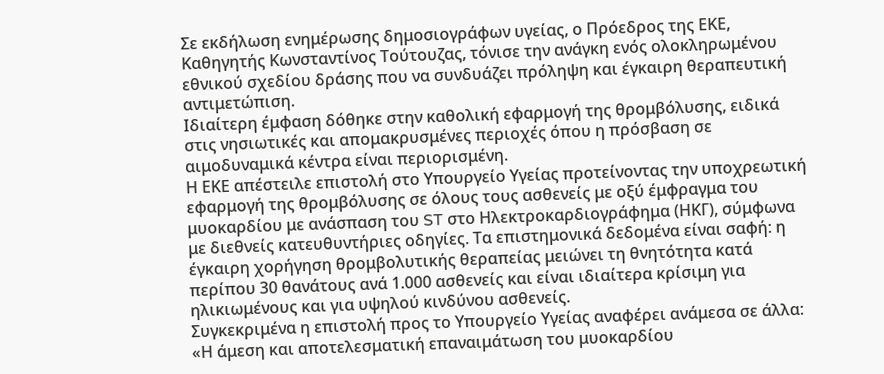Σε εκδήλωση ενημέρωσης δημοσιογράφων υγείας, ο Πρόεδρος της ΕΚΕ, Καθηγητής Κωνσταντίνος Τούτουζας, τόνισε την ανάγκη ενός ολοκληρωμένου εθνικού σχεδίου δράσης που να συνδυάζει πρόληψη και έγκαιρη θεραπευτική αντιμετώπιση.
Ιδιαίτερη έμφαση δόθηκε στην καθολική εφαρμογή της θρομβόλυσης, ειδικά στις νησιωτικές και απομακρυσμένες περιοχές όπου η πρόσβαση σε αιμοδυναμικά κέντρα είναι περιορισμένη.
Η ΕΚΕ απέστειλε επιστολή στο Υπουργείο Υγείας προτείνοντας την υποχρεωτική εφαρμογή της θρομβόλυσης σε όλους τους ασθενείς με οξύ έμφραγμα του μυοκαρδίου με ανάσπαση του ST στο Ηλεκτροκαρδιογράφημα (ΗΚΓ), σύμφωνα με διεθνείς κατευθυντήριες οδηγίες. Τα επιστημονικά δεδομένα είναι σαφή: η έγκαιρη χορήγηση θρομβολυτικής θεραπείας μειώνει τη θνητότητα κατά περίπου 30 θανάτους ανά 1.000 ασθενείς και είναι ιδιαίτερα κρίσιμη για ηλικιωμένους και για υψηλού κινδύνου ασθενείς.
Συγκεκριμένα η επιστολή προς το Υπουργείο Υγείας αναφέρει ανάμεσα σε άλλα: «Η άμεση και αποτελεσματική επαναιμάτωση του μυοκαρδίου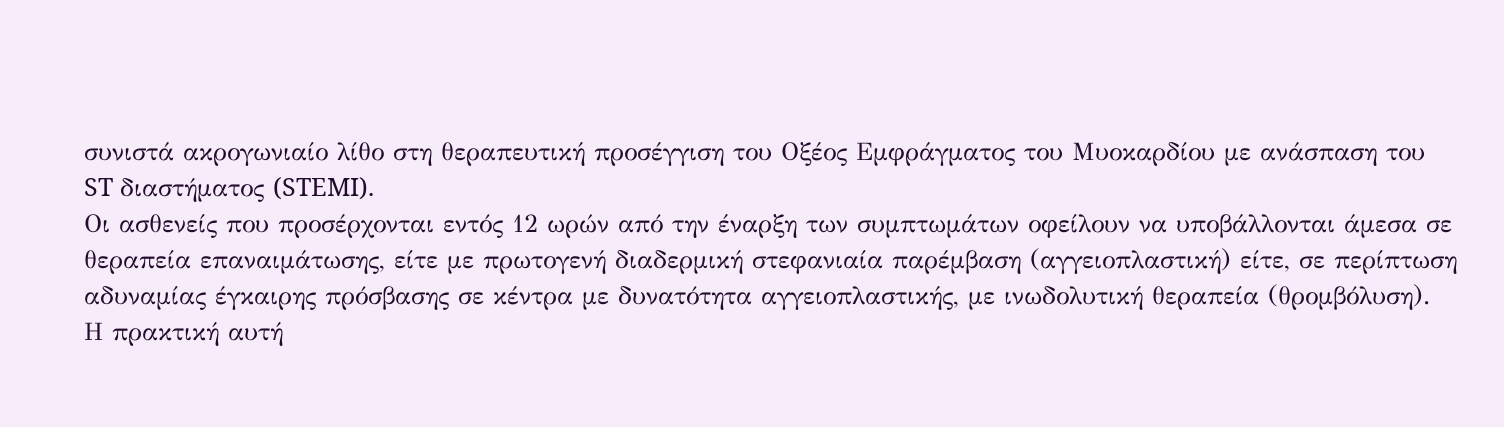συνιστά ακρογωνιαίο λίθο στη θεραπευτική προσέγγιση του Οξέος Εμφράγματος του Μυοκαρδίου με ανάσπαση του ST διαστήματος (STEMI).
Οι ασθενείς που προσέρχονται εντός 12 ωρών από την έναρξη των συμπτωμάτων οφείλουν να υποβάλλονται άμεσα σε θεραπεία επαναιμάτωσης, είτε με πρωτογενή διαδερμική στεφανιαία παρέμβαση (αγγειοπλαστική) είτε, σε περίπτωση αδυναμίας έγκαιρης πρόσβασης σε κέντρα με δυνατότητα αγγειοπλαστικής, με ινωδολυτική θεραπεία (θρομβόλυση).
Η πρακτική αυτή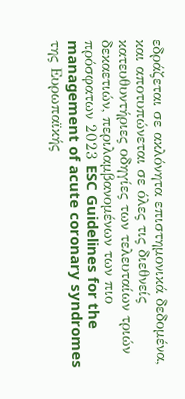εδράζεται σε ακλόνητα επιστημονικά δεδομένα, και αποτυπώνεται σε όλες τις διεθνείς κατευθυντήριες οδηγίες των τελευταίων τριών δεκαετιών, περιλαμβανομένων των πιο πρόσφατων 2023 ESC Guidelines for the management of acute coronary syndromes της Ευρωπαϊκής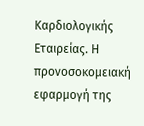Καρδιολογικής Εταιρείας. Η προνοσοκομειακή εφαρμογή της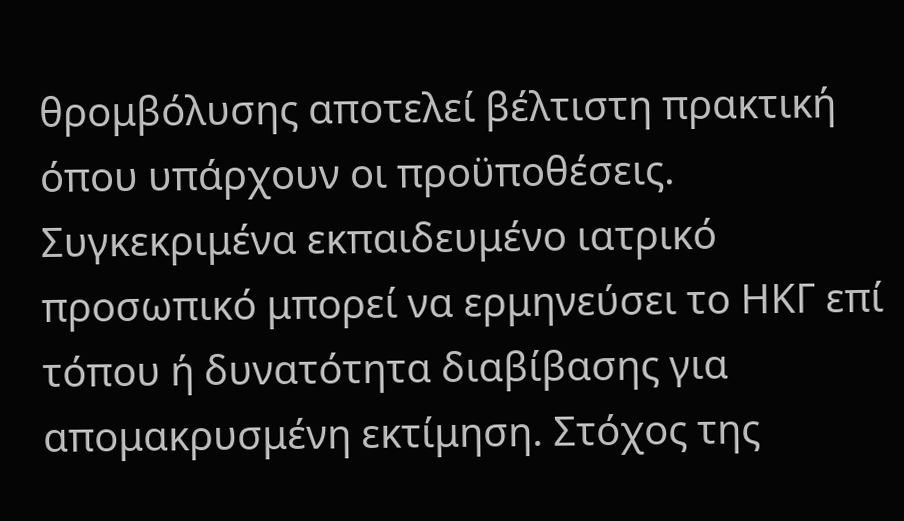θρομβόλυσης αποτελεί βέλτιστη πρακτική όπου υπάρχουν οι προϋποθέσεις.
Συγκεκριμένα εκπαιδευμένο ιατρικό προσωπικό μπορεί να ερμηνεύσει το ΗΚΓ επί τόπου ή δυνατότητα διαβίβασης για απομακρυσμένη εκτίμηση. Στόχος της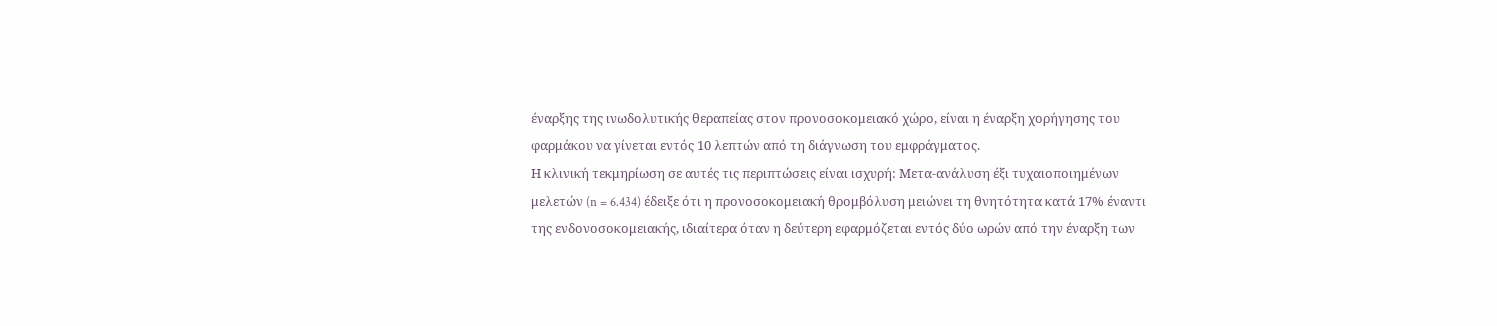έναρξης της ινωδολυτικής θεραπείας στον προνοσοκομειακό χώρο, είναι η έναρξη χορήγησης του φαρμάκου να γίνεται εντός 10 λεπτών από τη διάγνωση του εμφράγματος.
Η κλινική τεκμηρίωση σε αυτές τις περιπτώσεις είναι ισχυρή: Μετα-ανάλυση έξι τυχαιοποιημένων μελετών (n = 6.434) έδειξε ότι η προνοσοκομειακή θρομβόλυση μειώνει τη θνητότητα κατά 17% έναντι της ενδονοσοκομειακής, ιδιαίτερα όταν η δεύτερη εφαρμόζεται εντός δύο ωρών από την έναρξη των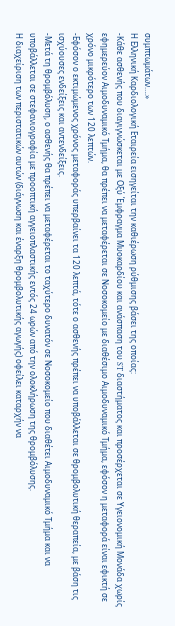συμπτωμάτων….»
Η Ελληνική Καρδιολογική Εταιρεία εισηγείται την καθιέρωση ρύθμισης βάσει της οποίας:
-Κάθε ασθενής που διαγιγνώσκεται με Οξύ Έμφραγμα Μυοκαρδίου και ανάσπαση του ST διαστήματος και προσέρχεται σε Υγειονομική Μονάδα χωρίς εφημερεύον Αιμοδυναμικό Τμήμα, θα πρέπει να μεταφέρεται σε Νοσοκομείο με διαθέσιμο Αιμοδυναμικό Τμήμα, εφόσον η μεταφορά είναι εφικτή σε χρόνο μικρότερο των 120 λεπτών.
-Εφόσον ο εκτιμώμενος χρόνος μεταφοράς υπερβαίνει τα 120 λεπτά, τότε ο ασθενής πρέπει να υποβάλλεται σε θρομβολυτική θεραπεία, με βάση τις ισχύουσες ενδείξεις και αντενδείξεις.
-Μετά τη θρομβόλυση, ο ασθενής θα πρέπει να μεταφέρεται το ταχύτερο δυνατόν σε Νοσοκομείο που διαθέτει Αιμοδυναμικό Τμήμα και να υποβάλλεται σε στεφανιογραφία με προοπτική αγγειοπλαστικής εντός 24 ωρών από την ολοκλήρωση της θρομβόλυσης.
Η διαχείριση των περιστατικών αυτών (διάγνωση και έναρξη θρομβολυτικής αγωγής) οφείλει καταρχήν να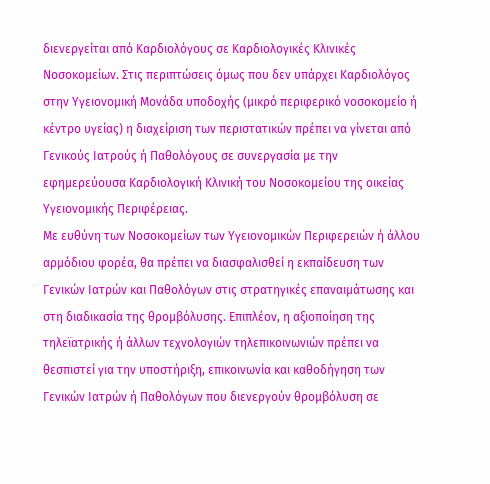διενεργείται από Καρδιολόγους σε Καρδιολογικές Κλινικές Νοσοκομείων. Στις περιπτώσεις όμως που δεν υπάρχει Καρδιολόγος στην Υγειονομική Μονάδα υποδοχής (μικρό περιφερικό νοσοκομείο ή κέντρο υγείας) η διαχείριση των περιστατικών πρέπει να γίνεται από Γενικούς Ιατρούς ή Παθολόγους σε συνεργασία με την εφημερεύουσα Καρδιολογική Κλινική του Νοσοκομείου της οικείας Υγειονομικής Περιφέρειας.
Με ευθύνη των Νοσοκομείων των Υγειονομικών Περιφερειών ή άλλου αρμόδιου φορέα, θα πρέπει να διασφαλισθεί η εκπαίδευση των Γενικών Ιατρών και Παθολόγων στις στρατηγικές επαναιμάτωσης και στη διαδικασία της θρομβόλυσης. Επιπλέον, η αξιοποίηση της τηλεϊατρικής ή άλλων τεχνολογιών τηλεπικοινωνιών πρέπει να θεσπιστεί για την υποστήριξη, επικοινωνία και καθοδήγηση των Γενικών Ιατρών ή Παθολόγων που διενεργούν θρομβόλυση σε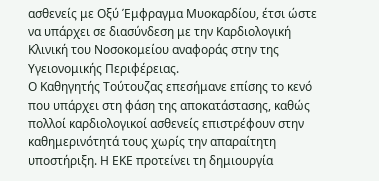ασθενείς με Οξύ Έμφραγμα Μυοκαρδίου, έτσι ώστε να υπάρχει σε διασύνδεση με την Καρδιολογική Κλινική του Νοσοκομείου αναφοράς στην της Υγειονομικής Περιφέρειας.
Ο Καθηγητής Τούτουζας επεσήμανε επίσης το κενό που υπάρχει στη φάση της αποκατάστασης, καθώς πολλοί καρδιολογικοί ασθενείς επιστρέφουν στην καθημερινότητά τους χωρίς την απαραίτητη υποστήριξη. Η ΕΚΕ προτείνει τη δημιουργία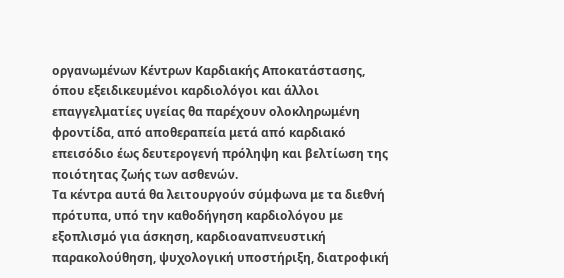οργανωμένων Κέντρων Καρδιακής Αποκατάστασης, όπου εξειδικευμένοι καρδιολόγοι και άλλοι επαγγελματίες υγείας θα παρέχουν ολοκληρωμένη φροντίδα, από αποθεραπεία μετά από καρδιακό επεισόδιο έως δευτερογενή πρόληψη και βελτίωση της ποιότητας ζωής των ασθενών.
Τα κέντρα αυτά θα λειτουργούν σύμφωνα με τα διεθνή πρότυπα, υπό την καθοδήγηση καρδιολόγου με εξοπλισμό για άσκηση, καρδιοαναπνευστική παρακολούθηση, ψυχολογική υποστήριξη, διατροφική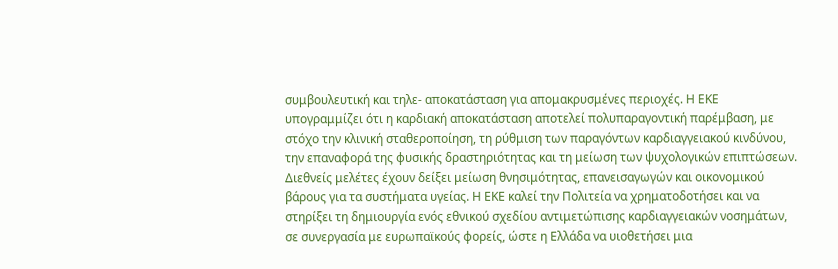συμβουλευτική και τηλε- αποκατάσταση για απομακρυσμένες περιοχές. Η ΕΚΕ υπογραμμίζει ότι η καρδιακή αποκατάσταση αποτελεί πολυπαραγοντική παρέμβαση, με στόχο την κλινική σταθεροποίηση, τη ρύθμιση των παραγόντων καρδιαγγειακού κινδύνου, την επαναφορά της φυσικής δραστηριότητας και τη μείωση των ψυχολογικών επιπτώσεων.
Διεθνείς μελέτες έχουν δείξει μείωση θνησιμότητας, επανεισαγωγών και οικονομικού βάρους για τα συστήματα υγείας. Η ΕΚΕ καλεί την Πολιτεία να χρηματοδοτήσει και να στηρίξει τη δημιουργία ενός εθνικού σχεδίου αντιμετώπισης καρδιαγγειακών νοσημάτων, σε συνεργασία με ευρωπαϊκούς φορείς, ώστε η Ελλάδα να υιοθετήσει μια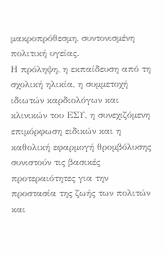μακροπρόθεσμη, συντονισμένη πολιτική υγείας.
Η πρόληψη, η εκπαίδευση από τη σχολική ηλικία, η συμμετοχή ιδιωτών καρδιολόγων και κλινικών του ΕΣΥ, η συνεχιζόμενη επιμόρφωση ειδικών και η καθολική εφαρμογή θρομβόλυσης συνιστούν τις βασικές προτεραιότητες για την προστασία της ζωής των πολιτών και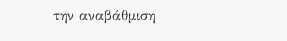την αναβάθμιση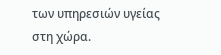των υπηρεσιών υγείας στη χώρα.